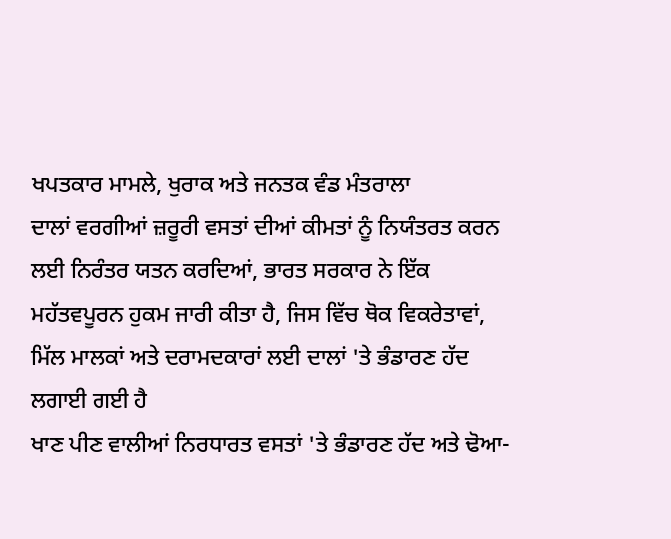ਖਪਤਕਾਰ ਮਾਮਲੇ, ਖੁਰਾਕ ਅਤੇ ਜਨਤਕ ਵੰਡ ਮੰਤਰਾਲਾ
ਦਾਲਾਂ ਵਰਗੀਆਂ ਜ਼ਰੂਰੀ ਵਸਤਾਂ ਦੀਆਂ ਕੀਮਤਾਂ ਨੂੰ ਨਿਯੰਤਰਤ ਕਰਨ ਲਈ ਨਿਰੰਤਰ ਯਤਨ ਕਰਦਿਆਂ, ਭਾਰਤ ਸਰਕਾਰ ਨੇ ਇੱਕ ਮਹੱਤਵਪੂਰਨ ਹੁਕਮ ਜਾਰੀ ਕੀਤਾ ਹੈ, ਜਿਸ ਵਿੱਚ ਥੋਕ ਵਿਕਰੇਤਾਵਾਂ, ਮਿੱਲ ਮਾਲਕਾਂ ਅਤੇ ਦਰਾਮਦਕਾਰਾਂ ਲਈ ਦਾਲਾਂ 'ਤੇ ਭੰਡਾਰਣ ਹੱਦ ਲਗਾਈ ਗਈ ਹੈ
ਖਾਣ ਪੀਣ ਵਾਲੀਆਂ ਨਿਰਧਾਰਤ ਵਸਤਾਂ 'ਤੇ ਭੰਡਾਰਣ ਹੱਦ ਅਤੇ ਢੋਆ-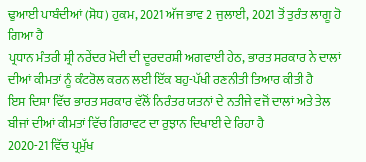ਢੁਆਈ ਪਾਬੰਦੀਆਂ (ਸੋਧ) ਹੁਕਮ, 2021 ਅੱਜ ਭਾਵ 2 ਜੁਲਾਈ, 2021 ਤੋਂ ਤੁਰੰਤ ਲਾਗੂ ਹੋ ਗਿਆ ਹੈ
ਪ੍ਰਧਾਨ ਮੰਤਰੀ ਸ਼੍ਰੀ ਨਰੇਂਦਰ ਮੋਦੀ ਦੀ ਦੂਰਦਰਸ਼ੀ ਅਗਵਾਈ ਹੇਠ, ਭਾਰਤ ਸਰਕਾਰ ਨੇ ਦਾਲਾਂ ਦੀਆਂ ਕੀਮਤਾਂ ਨੂੰ ਕੰਟਰੋਲ ਕਰਨ ਲਈ ਇੱਕ ਬਹੁ-ਪੱਖੀ ਰਣਨੀਤੀ ਤਿਆਰ ਕੀਤੀ ਹੈ
ਇਸ ਦਿਸ਼ਾ ਵਿੱਚ ਭਾਰਤ ਸਰਕਾਰ ਵੱਲੋਂ ਨਿਰੰਤਰ ਯਤਨਾਂ ਦੇ ਨਤੀਜੇ ਵਜੋਂ ਦਾਲਾਂ ਅਤੇ ਤੇਲ ਬੀਜਾਂ ਦੀਆਂ ਕੀਮਤਾਂ ਵਿੱਚ ਗਿਰਾਵਟ ਦਾ ਰੁਝਾਨ ਦਿਖਾਈ ਦੇ ਰਿਹਾ ਹੈ
2020-21 ਵਿੱਚ ਪ੍ਰਮੁੱਖ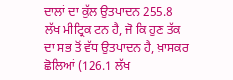ਦਾਲਾਂ ਦਾ ਕੁੱਲ ਉਤਪਾਦਨ 255.8 ਲੱਖ ਮੀਟ੍ਰਿਕ ਟਨ ਹੈ, ਜੋ ਕਿ ਹੁਣ ਤੱਕ ਦਾ ਸਭ ਤੋਂ ਵੱਧ ਉਤਪਾਦਨ ਹੈ, ਖ਼ਾਸਕਰ ਛੋਲਿਆਂ (126.1 ਲੱਖ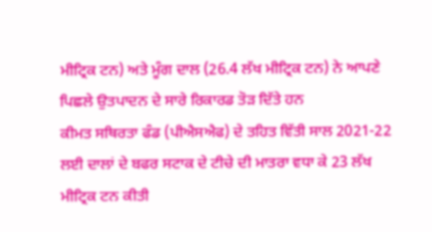ਮੀਟ੍ਰਿਕ ਟਨ) ਅਤੇ ਮੂੰਗ ਦਾਲ (26.4 ਲੱਖ ਮੀਟ੍ਰਿਕ ਟਨ) ਨੇ ਆਪਣੇ ਪਿਛਲੇ ਉਤਪਾਦਨ ਦੇ ਸਾਰੇ ਰਿਕਾਰਡ ਤੋੜ ਦਿੱਤੇ ਹਨ
ਕੀਮਤ ਸਥਿਰਤਾ ਫੰਡ (ਪੀਐਸਐਫ) ਦੇ ਤਹਿਤ ਵਿੱਤੀ ਸਾਲ 2021-22 ਲਈ ਦਾਲਾਂ ਦੇ ਬਫਰ ਸਟਾਕ ਦੇ ਟੀਚੇ ਦੀ ਮਾਤਰਾ ਵਧਾ ਕੇ 23 ਲੱਖ ਮੀਟ੍ਰਿਕ ਟਨ ਕੀਤੀ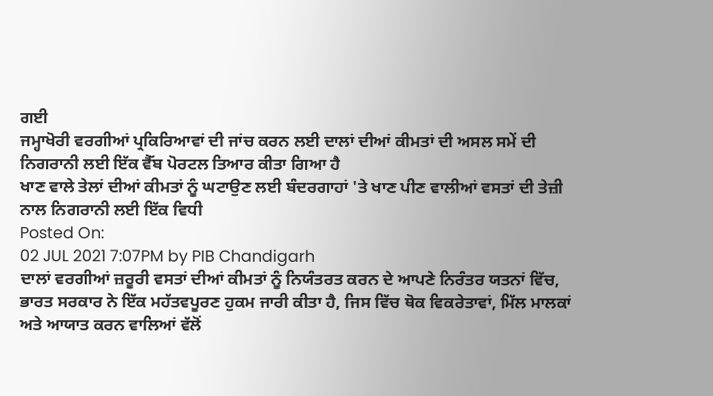ਗਈ
ਜਮ੍ਹਾਖੋਰੀ ਵਰਗੀਆਂ ਪ੍ਰਕਿਰਿਆਵਾਂ ਦੀ ਜਾਂਚ ਕਰਨ ਲਈ ਦਾਲਾਂ ਦੀਆਂ ਕੀਮਤਾਂ ਦੀ ਅਸਲ ਸਮੇਂ ਦੀ ਨਿਗਰਾਨੀ ਲਈ ਇੱਕ ਵੈੱਬ ਪੋਰਟਲ ਤਿਆਰ ਕੀਤਾ ਗਿਆ ਹੈ
ਖਾਣ ਵਾਲੇ ਤੇਲਾਂ ਦੀਆਂ ਕੀਮਤਾਂ ਨੂੰ ਘਟਾਉਣ ਲਈ ਬੰਦਰਗਾਹਾਂ 'ਤੇ ਖਾਣ ਪੀਣ ਵਾਲੀਆਂ ਵਸਤਾਂ ਦੀ ਤੇਜ਼ੀ ਨਾਲ ਨਿਗਰਾਨੀ ਲਈ ਇੱਕ ਵਿਧੀ
Posted On:
02 JUL 2021 7:07PM by PIB Chandigarh
ਦਾਲਾਂ ਵਰਗੀਆਂ ਜ਼ਰੂਰੀ ਵਸਤਾਂ ਦੀਆਂ ਕੀਮਤਾਂ ਨੂੰ ਨਿਯੰਤਰਤ ਕਰਨ ਦੇ ਆਪਣੇ ਨਿਰੰਤਰ ਯਤਨਾਂ ਵਿੱਚ, ਭਾਰਤ ਸਰਕਾਰ ਨੇ ਇੱਕ ਮਹੱਤਵਪੂਰਣ ਹੁਕਮ ਜਾਰੀ ਕੀਤਾ ਹੈ, ਜਿਸ ਵਿੱਚ ਥੋਕ ਵਿਕਰੇਤਾਵਾਂ, ਮਿੱਲ ਮਾਲਕਾਂ ਅਤੇ ਆਯਾਤ ਕਰਨ ਵਾਲਿਆਂ ਵੱਲੋਂ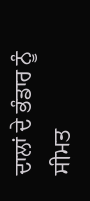ਦਾਲਾਂ ਦੇ ਭੰਡਾਰ ਨੂੰ ਸੀਮਤ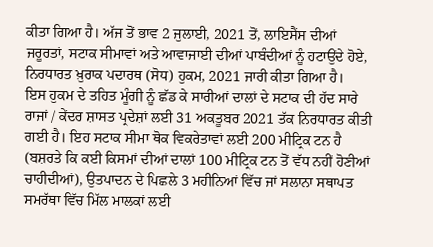ਕੀਤਾ ਗਿਆ ਹੈ। ਅੱਜ ਤੋਂ ਭਾਵ 2 ਜੁਲਾਈ, 2021 ਤੋਂ, ਲਾਇਸੈਂਸ ਦੀਆਂ ਜਰੂਰਤਾਂ, ਸਟਾਕ ਸੀਮਾਵਾਂ ਅਤੇ ਆਵਾਜਾਈ ਦੀਆਂ ਪਾਬੰਦੀਆਂ ਨੂੰ ਹਟਾਉਂਦੇ ਹੋਏ, ਨਿਰਧਾਰਤ ਖ਼ੁਰਾਕ ਪਦਾਰਥ (ਸੋਧ) ਹੁਕਮ, 2021 ਜਾਰੀ ਕੀਤਾ ਗਿਆ ਹੈ।
ਇਸ ਹੁਕਮ ਦੇ ਤਹਿਤ ਮੂੰਗੀ ਨੂੰ ਛੱਡ ਕੇ ਸਾਰੀਆਂ ਦਾਲਾਂ ਦੇ ਸਟਾਕ ਦੀ ਹੱਦ ਸਾਰੇ ਰਾਜਾਂ / ਕੇਂਦਰ ਸ਼ਾਸਤ ਪ੍ਰਦੇਸ਼ਾਂ ਲਈ 31 ਅਕਤੂਬਰ 2021 ਤੱਕ ਨਿਰਧਾਰਤ ਕੀਤੀ ਗਈ ਹੈ। ਇਹ ਸਟਾਕ ਸੀਮਾ ਥੋਕ ਵਿਕਰੇਤਾਵਾਂ ਲਈ 200 ਮੀਟ੍ਰਿਕ ਟਨ ਹੈ (ਬਸ਼ਰਤੇ ਕਿ ਕਈ ਕਿਸਮਾਂ ਦੀਆਂ ਦਾਲਾਂ 100 ਮੀਟ੍ਰਿਕ ਟਨ ਤੋਂ ਵੱਧ ਨਹੀਂ ਹੋਣੀਆਂ ਚਾਹੀਦੀਆਂ), ਉਤਪਾਦਨ ਦੇ ਪਿਛਲੇ 3 ਮਹੀਨਿਆਂ ਵਿੱਚ ਜਾਂ ਸਲਾਨਾ ਸਥਾਪਤ ਸਮਰੱਥਾ ਵਿੱਚ ਮਿੱਲ ਮਾਲਕਾਂ ਲਈ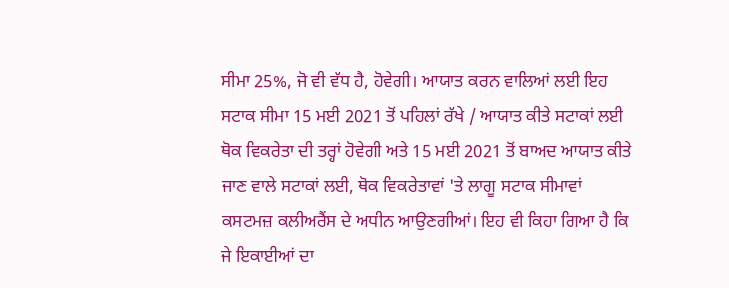ਸੀਮਾ 25%, ਜੋ ਵੀ ਵੱਧ ਹੈ, ਹੋਵੇਗੀ। ਆਯਾਤ ਕਰਨ ਵਾਲਿਆਂ ਲਈ ਇਹ ਸਟਾਕ ਸੀਮਾ 15 ਮਈ 2021 ਤੋਂ ਪਹਿਲਾਂ ਰੱਖੇ / ਆਯਾਤ ਕੀਤੇ ਸਟਾਕਾਂ ਲਈ ਥੋਕ ਵਿਕਰੇਤਾ ਦੀ ਤਰ੍ਹਾਂ ਹੋਵੇਗੀ ਅਤੇ 15 ਮਈ 2021 ਤੋਂ ਬਾਅਦ ਆਯਾਤ ਕੀਤੇ ਜਾਣ ਵਾਲੇ ਸਟਾਕਾਂ ਲਈ, ਥੋਕ ਵਿਕਰੇਤਾਵਾਂ 'ਤੇ ਲਾਗੂ ਸਟਾਕ ਸੀਮਾਵਾਂ ਕਸਟਮਜ਼ ਕਲੀਅਰੈਂਸ ਦੇ ਅਧੀਨ ਆਉਣਗੀਆਂ। ਇਹ ਵੀ ਕਿਹਾ ਗਿਆ ਹੈ ਕਿ ਜੇ ਇਕਾਈਆਂ ਦਾ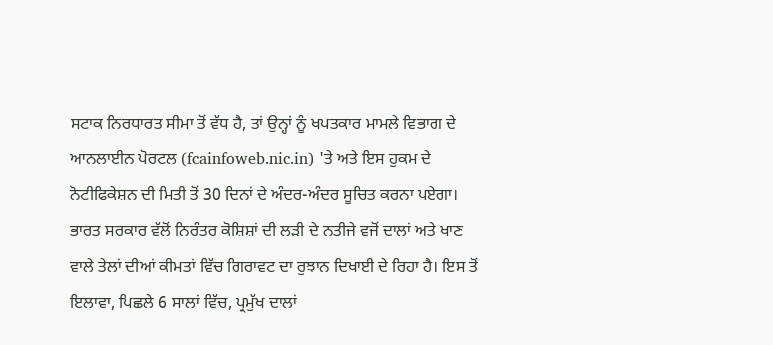ਸਟਾਕ ਨਿਰਧਾਰਤ ਸੀਮਾ ਤੋਂ ਵੱਧ ਹੈ, ਤਾਂ ਉਨ੍ਹਾਂ ਨੂੰ ਖਪਤਕਾਰ ਮਾਮਲੇ ਵਿਭਾਗ ਦੇ ਆਨਲਾਈਨ ਪੋਰਟਲ (fcainfoweb.nic.in) 'ਤੇ ਅਤੇ ਇਸ ਹੁਕਮ ਦੇ ਨੋਟੀਫਿਕੇਸ਼ਨ ਦੀ ਮਿਤੀ ਤੋਂ 30 ਦਿਨਾਂ ਦੇ ਅੰਦਰ-ਅੰਦਰ ਸੂਚਿਤ ਕਰਨਾ ਪਏਗਾ।
ਭਾਰਤ ਸਰਕਾਰ ਵੱਲੋਂ ਨਿਰੰਤਰ ਕੋਸ਼ਿਸ਼ਾਂ ਦੀ ਲੜੀ ਦੇ ਨਤੀਜੇ ਵਜੋਂ ਦਾਲਾਂ ਅਤੇ ਖਾਣ ਵਾਲੇ ਤੇਲਾਂ ਦੀਆਂ ਕੀਮਤਾਂ ਵਿੱਚ ਗਿਰਾਵਟ ਦਾ ਰੁਝਾਨ ਦਿਖਾਈ ਦੇ ਰਿਹਾ ਹੈ। ਇਸ ਤੋਂ ਇਲਾਵਾ, ਪਿਛਲੇ 6 ਸਾਲਾਂ ਵਿੱਚ, ਪ੍ਰਮੁੱਖ ਦਾਲਾਂ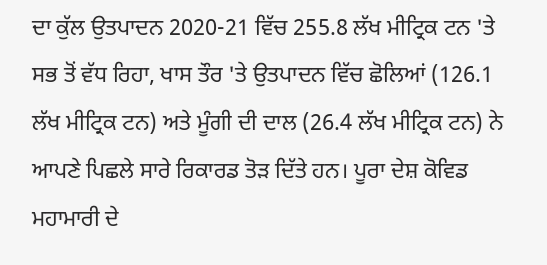ਦਾ ਕੁੱਲ ਉਤਪਾਦਨ 2020-21 ਵਿੱਚ 255.8 ਲੱਖ ਮੀਟ੍ਰਿਕ ਟਨ 'ਤੇ ਸਭ ਤੋਂ ਵੱਧ ਰਿਹਾ, ਖਾਸ ਤੌਰ 'ਤੇ ਉਤਪਾਦਨ ਵਿੱਚ ਛੋਲਿਆਂ (126.1 ਲੱਖ ਮੀਟ੍ਰਿਕ ਟਨ) ਅਤੇ ਮੂੰਗੀ ਦੀ ਦਾਲ (26.4 ਲੱਖ ਮੀਟ੍ਰਿਕ ਟਨ) ਨੇ ਆਪਣੇ ਪਿਛਲੇ ਸਾਰੇ ਰਿਕਾਰਡ ਤੋੜ ਦਿੱਤੇ ਹਨ। ਪੂਰਾ ਦੇਸ਼ ਕੋਵਿਡ ਮਹਾਮਾਰੀ ਦੇ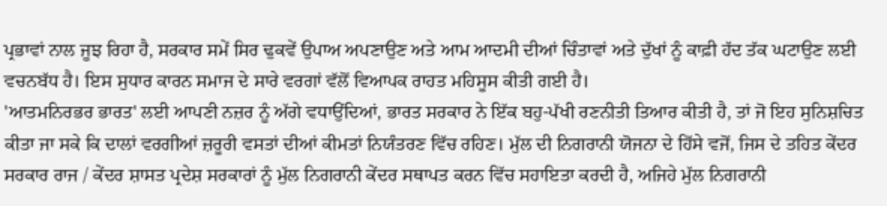ਪ੍ਰਭਾਵਾਂ ਨਾਲ ਜੂਝ ਰਿਹਾ ਹੈ, ਸਰਕਾਰ ਸਮੇਂ ਸਿਰ ਢੁਕਵੇਂ ਉਪਾਅ ਅਪਣਾਉਣ ਅਤੇ ਆਮ ਆਦਮੀ ਦੀਆਂ ਚਿੰਤਾਵਾਂ ਅਤੇ ਦੁੱਖਾਂ ਨੂੰ ਕਾਫ਼ੀ ਹੱਦ ਤੱਕ ਘਟਾਉਣ ਲਈ ਵਚਨਬੱਧ ਹੈ। ਇਸ ਸੁਧਾਰ ਕਾਰਨ ਸਮਾਜ ਦੇ ਸਾਰੇ ਵਰਗਾਂ ਵੱਲੋਂ ਵਿਆਪਕ ਰਾਹਤ ਮਹਿਸੂਸ ਕੀਤੀ ਗਈ ਹੈ।
'ਆਤਮਨਿਰਭਰ ਭਾਰਤ' ਲਈ ਆਪਣੀ ਨਜ਼ਰ ਨੂੰ ਅੱਗੇ ਵਧਾਉਂਦਿਆਂ, ਭਾਰਤ ਸਰਕਾਰ ਨੇ ਇੱਕ ਬਹੁ-ਪੱਖੀ ਰਣਨੀਤੀ ਤਿਆਰ ਕੀਤੀ ਹੈ, ਤਾਂ ਜੋ ਇਹ ਸੁਨਿਸ਼ਚਿਤ ਕੀਤਾ ਜਾ ਸਕੇ ਕਿ ਦਾਲਾਂ ਵਰਗੀਆਂ ਜ਼ਰੂਰੀ ਵਸਤਾਂ ਦੀਆਂ ਕੀਮਤਾਂ ਨਿਯੰਤਰਣ ਵਿੱਚ ਰਹਿਣ। ਮੁੱਲ ਦੀ ਨਿਗਰਾਨੀ ਯੋਜਨਾ ਦੇ ਹਿੱਸੇ ਵਜੋਂ, ਜਿਸ ਦੇ ਤਹਿਤ ਕੇਂਦਰ ਸਰਕਾਰ ਰਾਜ / ਕੇਂਦਰ ਸ਼ਾਸਤ ਪ੍ਰਦੇਸ਼ ਸਰਕਾਰਾਂ ਨੂੰ ਮੁੱਲ ਨਿਗਰਾਨੀ ਕੇਂਦਰ ਸਥਾਪਤ ਕਰਨ ਵਿੱਚ ਸਹਾਇਤਾ ਕਰਦੀ ਹੈ, ਅਜਿਹੇ ਮੁੱਲ ਨਿਗਰਾਨੀ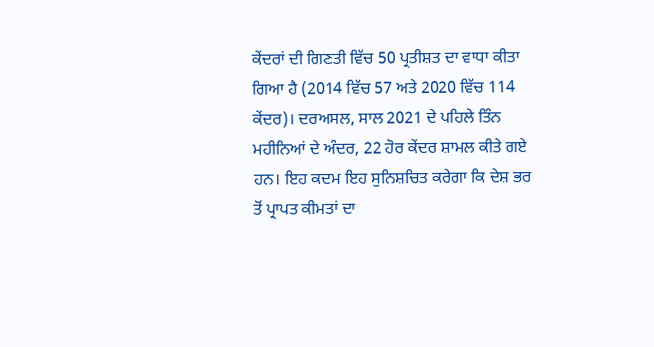ਕੇਂਦਰਾਂ ਦੀ ਗਿਣਤੀ ਵਿੱਚ 50 ਪ੍ਰਤੀਸ਼ਤ ਦਾ ਵਾਧਾ ਕੀਤਾ ਗਿਆ ਹੈ (2014 ਵਿੱਚ 57 ਅਤੇ 2020 ਵਿੱਚ 114 ਕੇਂਦਰ)। ਦਰਅਸਲ, ਸਾਲ 2021 ਦੇ ਪਹਿਲੇ ਤਿੰਨ ਮਹੀਨਿਆਂ ਦੇ ਅੰਦਰ, 22 ਹੋਰ ਕੇਂਦਰ ਸ਼ਾਮਲ ਕੀਤੇ ਗਏ ਹਨ। ਇਹ ਕਦਮ ਇਹ ਸੁਨਿਸ਼ਚਿਤ ਕਰੇਗਾ ਕਿ ਦੇਸ਼ ਭਰ ਤੋਂ ਪ੍ਰਾਪਤ ਕੀਮਤਾਂ ਦਾ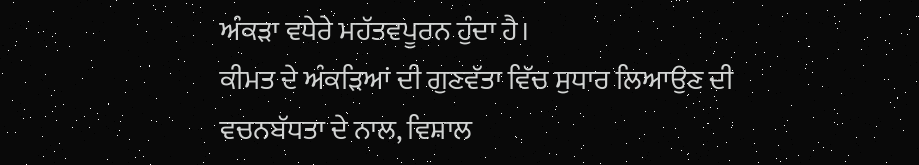ਅੰਕੜਾ ਵਧੇਰੇ ਮਹੱਤਵਪੂਰਨ ਹੁੰਦਾ ਹੈ।
ਕੀਮਤ ਦੇ ਅੰਕੜਿਆਂ ਦੀ ਗੁਣਵੱਤਾ ਵਿੱਚ ਸੁਧਾਰ ਲਿਆਉਣ ਦੀ ਵਚਨਬੱਧਤਾ ਦੇ ਨਾਲ, ਵਿਸ਼ਾਲ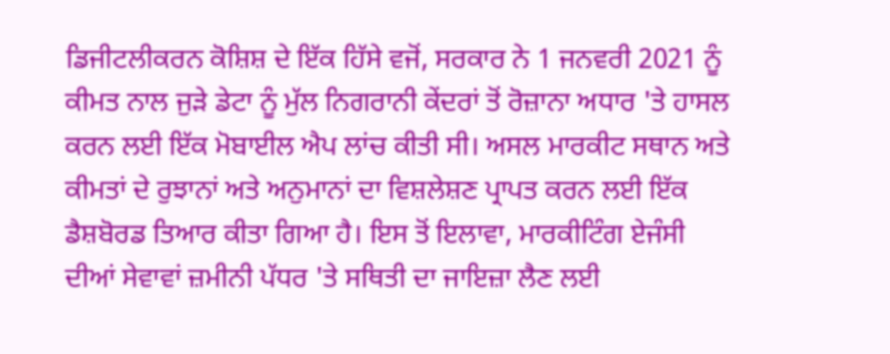ਡਿਜੀਟਲੀਕਰਨ ਕੋਸ਼ਿਸ਼ ਦੇ ਇੱਕ ਹਿੱਸੇ ਵਜੋਂ, ਸਰਕਾਰ ਨੇ 1 ਜਨਵਰੀ 2021 ਨੂੰ ਕੀਮਤ ਨਾਲ ਜੁੜੇ ਡੇਟਾ ਨੂੰ ਮੁੱਲ ਨਿਗਰਾਨੀ ਕੇਂਦਰਾਂ ਤੋਂ ਰੋਜ਼ਾਨਾ ਅਧਾਰ 'ਤੇ ਹਾਸਲ ਕਰਨ ਲਈ ਇੱਕ ਮੋਬਾਈਲ ਐਪ ਲਾਂਚ ਕੀਤੀ ਸੀ। ਅਸਲ ਮਾਰਕੀਟ ਸਥਾਨ ਅਤੇ ਕੀਮਤਾਂ ਦੇ ਰੁਝਾਨਾਂ ਅਤੇ ਅਨੁਮਾਨਾਂ ਦਾ ਵਿਸ਼ਲੇਸ਼ਣ ਪ੍ਰਾਪਤ ਕਰਨ ਲਈ ਇੱਕ ਡੈਸ਼ਬੋਰਡ ਤਿਆਰ ਕੀਤਾ ਗਿਆ ਹੈ। ਇਸ ਤੋਂ ਇਲਾਵਾ, ਮਾਰਕੀਟਿੰਗ ਏਜੰਸੀ ਦੀਆਂ ਸੇਵਾਵਾਂ ਜ਼ਮੀਨੀ ਪੱਧਰ 'ਤੇ ਸਥਿਤੀ ਦਾ ਜਾਇਜ਼ਾ ਲੈਣ ਲਈ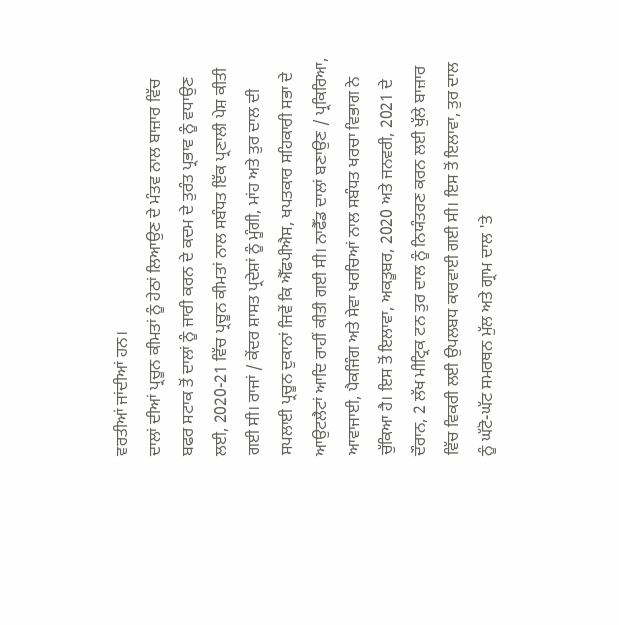ਵਰਤੀਆਂ ਜਾਂਦੀਆਂ ਹਨ।
ਦਾਲਾਂ ਦੀਆਂ ਪ੍ਰਚੂਨ ਕੀਮਤਾਂ ਨੂੰ ਹੇਠਾਂ ਲਿਆਉਣ ਦੇ ਮੰਤਵ ਨਾਲ ਬਾਜ਼ਾਰ ਵਿੱਚ ਬਫਰ ਸਟਾਕ ਤੋਂ ਦਾਲਾਂ ਨੂੰ ਜਾਰੀ ਕਰਨ ਦੇ ਕਦਮ ਦੇ ਤੁਰੰਤ ਪ੍ਰਭਾਵ ਨੂੰ ਵਧਾਉਣ ਲਈ, 2020-21 ਵਿੱਚ ਪ੍ਰਚੂਨ ਕੀਮਤਾਂ ਨਾਲ ਸਬੰਧਤ ਇੱਕ ਪ੍ਰਣਾਲੀ ਪੇਸ਼ ਕੀਤੀ ਗਈ ਸੀ। ਰਾਜਾਂ / ਕੇਂਦਰ ਸ਼ਾਸਤ ਪ੍ਰਦੇਸ਼ਾਂ ਨੂੰ ਮੂੰਗੀ, ਮਾਂਹ ਅਤੇ ਤੁਰ ਦਾਲ ਦੀ ਸਪਲਾਈ ਪ੍ਰਚੂਨ ਦੁਕਾਨਾਂ ਜਿਵੇਂ ਕਿ ਐੱਫਪੀਐਸ, ਖਪਤਕਾਰ ਸਹਿਕਾਰੀ ਸਭਾ ਦੇ ਆਉਟਲੈਟਾਂ ਆਦਿ ਰਾਹੀਂ ਕੀਤੀ ਗਈ ਸੀ। ਨਾਫੈੱਡ ਦਾਲਾਂ ਬਣਾਉਣ / ਪ੍ਰਕਿਰਿਆ, ਆਵਾਜਾਈ, ਪੈਕਜਿੰਗ ਅਤੇ ਸੇਵਾ ਖਰਚਿਆਂ ਨਾਲ ਸਬੰਧਤ ਖਰਚਾ ਵਿਭਾਗ ਨੇ ਚੁੱਕਿਆ ਹੈ। ਇਸ ਤੋਂ ਇਲਾਵਾ, ਅਕਤੂਬਰ, 2020 ਅਤੇ ਜਨਵਰੀ, 2021 ਦੇ ਦੌਰਾਨ, 2 ਲੱਖ ਮੀਟ੍ਰਿਕ ਟਨ ਤੁਰ ਦਾਲ ਨੂੰ ਨਿਯੰਤਰਣ ਕਰਨ ਲਈ ਖੁੱਲੇ ਬਾਜ਼ਾਰ ਵਿੱਚ ਵਿਕਰੀ ਲਈ ਉਪਲਬਧ ਕਾਰਵਾਈ ਗਈ ਸੀ। ਇਸ ਤੋਂ ਇਲਾਵਾ, ਤੁਰ ਦਾਲ ਨੂੰ ਘੱਟੋ-ਘੱਟ ਸਮਰਥਨ ਮੁੱਲ ਅਤੇ ਗ੍ਰਾਮ ਦਾਲ 'ਤੇ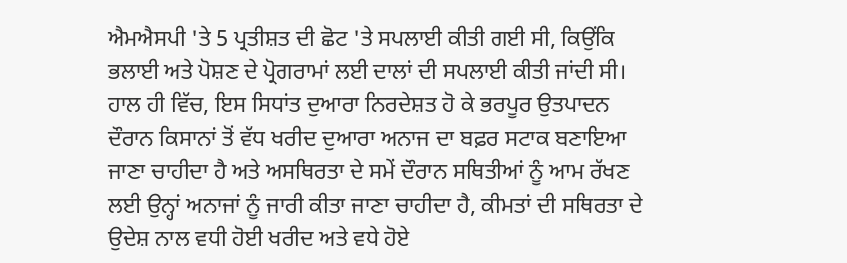ਐਮਐਸਪੀ 'ਤੇ 5 ਪ੍ਰਤੀਸ਼ਤ ਦੀ ਛੋਟ 'ਤੇ ਸਪਲਾਈ ਕੀਤੀ ਗਈ ਸੀ, ਕਿਉਂਕਿ ਭਲਾਈ ਅਤੇ ਪੋਸ਼ਣ ਦੇ ਪ੍ਰੋਗਰਾਮਾਂ ਲਈ ਦਾਲਾਂ ਦੀ ਸਪਲਾਈ ਕੀਤੀ ਜਾਂਦੀ ਸੀ।
ਹਾਲ ਹੀ ਵਿੱਚ, ਇਸ ਸਿਧਾਂਤ ਦੁਆਰਾ ਨਿਰਦੇਸ਼ਤ ਹੋ ਕੇ ਭਰਪੂਰ ਉਤਪਾਦਨ ਦੌਰਾਨ ਕਿਸਾਨਾਂ ਤੋਂ ਵੱਧ ਖਰੀਦ ਦੁਆਰਾ ਅਨਾਜ ਦਾ ਬਫ਼ਰ ਸਟਾਕ ਬਣਾਇਆ ਜਾਣਾ ਚਾਹੀਦਾ ਹੈ ਅਤੇ ਅਸਥਿਰਤਾ ਦੇ ਸਮੇਂ ਦੌਰਾਨ ਸਥਿਤੀਆਂ ਨੂੰ ਆਮ ਰੱਖਣ ਲਈ ਉਨ੍ਹਾਂ ਅਨਾਜਾਂ ਨੂੰ ਜਾਰੀ ਕੀਤਾ ਜਾਣਾ ਚਾਹੀਦਾ ਹੈ, ਕੀਮਤਾਂ ਦੀ ਸਥਿਰਤਾ ਦੇ ਉਦੇਸ਼ ਨਾਲ ਵਧੀ ਹੋਈ ਖਰੀਦ ਅਤੇ ਵਧੇ ਹੋਏ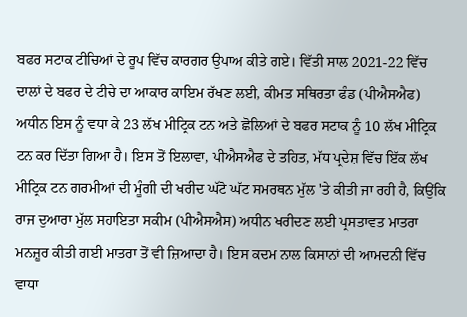ਬਫਰ ਸਟਾਕ ਟੀਚਿਆਂ ਦੇ ਰੂਪ ਵਿੱਚ ਕਾਰਗਰ ਉਪਾਅ ਕੀਤੇ ਗਏ। ਵਿੱਤੀ ਸਾਲ 2021-22 ਵਿੱਚ ਦਾਲਾਂ ਦੇ ਬਫਰ ਦੇ ਟੀਚੇ ਦਾ ਆਕਾਰ ਕਾਇਮ ਰੱਖਣ ਲਈ, ਕੀਮਤ ਸਥਿਰਤਾ ਫੰਡ (ਪੀਐਸਐਫ) ਅਧੀਨ ਇਸ ਨੂੰ ਵਧਾ ਕੇ 23 ਲੱਖ ਮੀਟ੍ਰਿਕ ਟਨ ਅਤੇ ਛੋਲਿਆਂ ਦੇ ਬਫਰ ਸਟਾਕ ਨੂੰ 10 ਲੱਖ ਮੀਟ੍ਰਿਕ ਟਨ ਕਰ ਦਿੱਤਾ ਗਿਆ ਹੈ। ਇਸ ਤੋਂ ਇਲਾਵਾ, ਪੀਐਸਐਫ ਦੇ ਤਹਿਤ, ਮੱਧ ਪ੍ਰਦੇਸ਼ ਵਿੱਚ ਇੱਕ ਲੱਖ ਮੀਟ੍ਰਿਕ ਟਨ ਗਰਮੀਆਂ ਦੀ ਮੂੰਗੀ ਦੀ ਖਰੀਦ ਘੱਟੋ ਘੱਟ ਸਮਰਥਨ ਮੁੱਲ 'ਤੇ ਕੀਤੀ ਜਾ ਰਹੀ ਹੈ, ਕਿਉਂਕਿ ਰਾਜ ਦੁਆਰਾ ਮੁੱਲ ਸਹਾਇਤਾ ਸਕੀਮ (ਪੀਐਸਐਸ) ਅਧੀਨ ਖਰੀਦਣ ਲਈ ਪ੍ਰਸਤਾਵਤ ਮਾਤਰਾ ਮਨਜ਼ੂਰ ਕੀਤੀ ਗਈ ਮਾਤਰਾ ਤੋਂ ਵੀ ਜ਼ਿਆਦਾ ਹੈ। ਇਸ ਕਦਮ ਨਾਲ ਕਿਸਾਨਾਂ ਦੀ ਆਮਦਨੀ ਵਿੱਚ ਵਾਧਾ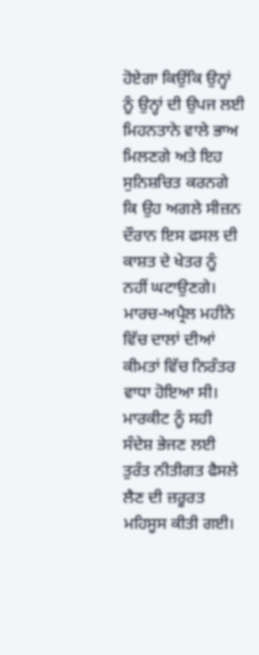ਹੋਏਗਾ ਕਿਉਂਕਿ ਉਨ੍ਹਾਂ ਨੂੰ ਉਨ੍ਹਾਂ ਦੀ ਉਪਜ ਲਈ ਮਿਹਨਤਾਨੇ ਵਾਲੇ ਭਾਅ ਮਿਲਣਗੇ ਅਤੇ ਇਹ ਸੁਨਿਸ਼ਚਿਤ ਕਰਨਗੇ ਕਿ ਉਹ ਅਗਲੇ ਸੀਜ਼ਨ ਦੌਰਾਨ ਇਸ ਫਸਲ ਦੀ ਕਾਸ਼ਤ ਦੇ ਖੇਤਰ ਨੂੰ ਨਹੀਂ ਘਟਾਉਣਗੇ।
ਮਾਰਚ-ਅਪ੍ਰੈਲ ਮਹੀਨੇ ਵਿੱਚ ਦਾਲਾਂ ਦੀਆਂ ਕੀਮਤਾਂ ਵਿੱਚ ਨਿਰੰਤਰ ਵਾਧਾ ਹੋਇਆ ਸੀ। ਮਾਰਕੀਟ ਨੂੰ ਸਹੀ ਸੰਦੇਸ਼ ਭੇਜਣ ਲਈ ਤੁਰੰਤ ਨੀਤੀਗਤ ਫੈਸਲੇ ਲੈਣ ਦੀ ਜ਼ਰੂਰਤ ਮਹਿਸੂਸ ਕੀਤੀ ਗਈ।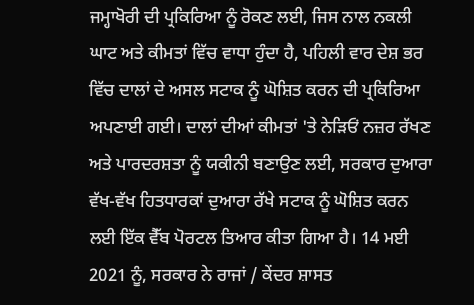ਜਮ੍ਹਾਖੋਰੀ ਦੀ ਪ੍ਰਕਿਰਿਆ ਨੂੰ ਰੋਕਣ ਲਈ, ਜਿਸ ਨਾਲ ਨਕਲੀ ਘਾਟ ਅਤੇ ਕੀਮਤਾਂ ਵਿੱਚ ਵਾਧਾ ਹੁੰਦਾ ਹੈ, ਪਹਿਲੀ ਵਾਰ ਦੇਸ਼ ਭਰ ਵਿੱਚ ਦਾਲਾਂ ਦੇ ਅਸਲ ਸਟਾਕ ਨੂੰ ਘੋਸ਼ਿਤ ਕਰਨ ਦੀ ਪ੍ਰਕਿਰਿਆ ਅਪਣਾਈ ਗਈ। ਦਾਲਾਂ ਦੀਆਂ ਕੀਮਤਾਂ 'ਤੇ ਨੇੜਿਓਂ ਨਜ਼ਰ ਰੱਖਣ ਅਤੇ ਪਾਰਦਰਸ਼ਤਾ ਨੂੰ ਯਕੀਨੀ ਬਣਾਉਣ ਲਈ, ਸਰਕਾਰ ਦੁਆਰਾ ਵੱਖ-ਵੱਖ ਹਿਤਧਾਰਕਾਂ ਦੁਆਰਾ ਰੱਖੇ ਸਟਾਕ ਨੂੰ ਘੋਸ਼ਿਤ ਕਰਨ ਲਈ ਇੱਕ ਵੈੱਬ ਪੋਰਟਲ ਤਿਆਰ ਕੀਤਾ ਗਿਆ ਹੈ। 14 ਮਈ 2021 ਨੂੰ, ਸਰਕਾਰ ਨੇ ਰਾਜਾਂ / ਕੇਂਦਰ ਸ਼ਾਸਤ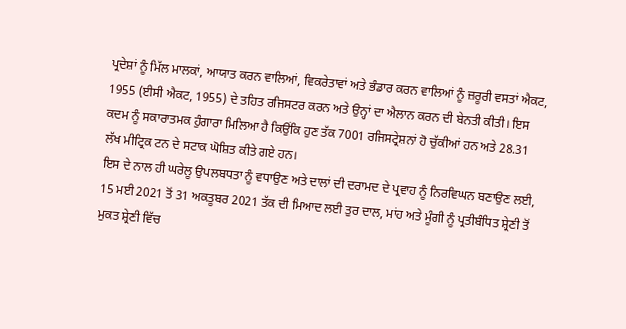ਪ੍ਰਦੇਸ਼ਾਂ ਨੂੰ ਮਿੱਲ ਮਾਲਕਾਂ, ਆਯਾਤ ਕਰਨ ਵਾਲਿਆਂ, ਵਿਕਰੇਤਾਵਾਂ ਅਤੇ ਭੰਡਾਰ ਕਰਨ ਵਾਲਿਆਂ ਨੂੰ ਜ਼ਰੂਰੀ ਵਸਤਾਂ ਐਕਟ, 1955 (ਈਸੀ ਐਕਟ, 1955) ਦੇ ਤਹਿਤ ਰਜਿਸਟਰ ਕਰਨ ਅਤੇ ਉਨ੍ਹਾਂ ਦਾ ਐਲਾਨ ਕਰਨ ਦੀ ਬੇਨਤੀ ਕੀਤੀ। ਇਸ ਕਦਮ ਨੂੰ ਸਕਾਰਾਤਮਕ ਹੁੰਗਾਰਾ ਮਿਲਿਆ ਹੈ ਕਿਉਂਕਿ ਹੁਣ ਤੱਕ 7001 ਰਜਿਸਟ੍ਰੇਸ਼ਨਾਂ ਹੋ ਚੁੱਕੀਆਂ ਹਨ ਅਤੇ 28.31 ਲੱਖ ਮੀਟ੍ਰਿਕ ਟਨ ਦੇ ਸਟਾਕ ਘੋਸ਼ਿਤ ਕੀਤੇ ਗਏ ਹਨ।
ਇਸ ਦੇ ਨਾਲ ਹੀ ਘਰੇਲੂ ਉਪਲਬਧਤਾ ਨੂੰ ਵਧਾਉਣ ਅਤੇ ਦਾਲਾਂ ਦੀ ਦਰਾਮਦ ਦੇ ਪ੍ਰਵਾਹ ਨੂੰ ਨਿਰਵਿਘਨ ਬਣਾਉਣ ਲਈ, 15 ਮਈ 2021 ਤੋਂ 31 ਅਕਤੂਬਰ 2021 ਤੱਕ ਦੀ ਮਿਆਦ ਲਈ ਤੁਰ ਦਾਲ, ਮਾਂਹ ਅਤੇ ਮੂੰਗੀ ਨੂੰ ਪ੍ਰਤੀਬੰਧਿਤ ਸ਼੍ਰੇਣੀ ਤੋਂ ਮੁਕਤ ਸ਼੍ਰੇਣੀ ਵਿੱਚ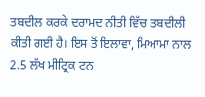ਤਬਦੀਲ ਕਰਕੇ ਦਰਾਮਦ ਨੀਤੀ ਵਿੱਚ ਤਬਦੀਲੀ ਕੀਤੀ ਗਈ ਹੈ। ਇਸ ਤੋਂ ਇਲਾਵਾ, ਮਿਆਮਾ ਨਾਲ 2.5 ਲੱਖ ਮੀਟ੍ਰਿਕ ਟਨ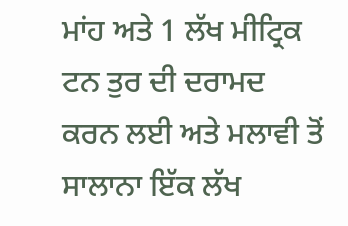ਮਾਂਹ ਅਤੇ 1 ਲੱਖ ਮੀਟ੍ਰਿਕ ਟਨ ਤੁਰ ਦੀ ਦਰਾਮਦ ਕਰਨ ਲਈ ਅਤੇ ਮਲਾਵੀ ਤੋਂ ਸਾਲਾਨਾ ਇੱਕ ਲੱਖ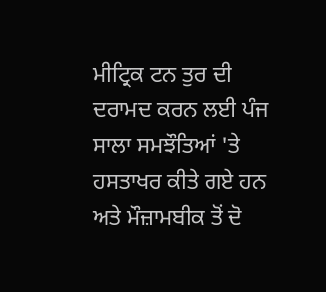ਮੀਟ੍ਰਿਕ ਟਨ ਤੁਰ ਦੀ ਦਰਾਮਦ ਕਰਨ ਲਈ ਪੰਜ ਸਾਲਾ ਸਮਝੌਤਿਆਂ 'ਤੇ ਹਸਤਾਖਰ ਕੀਤੇ ਗਏ ਹਨ ਅਤੇ ਮੌਜ਼ਾਮਬੀਕ ਤੋਂ ਦੋ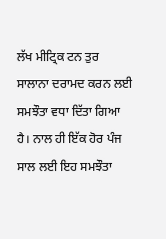ਲੱਖ ਮੀਟ੍ਰਿਕ ਟਨ ਤੁਰ ਸਾਲਾਨਾ ਦਰਾਮਦ ਕਰਨ ਲਈ ਸਮਝੌਤਾ ਵਧਾ ਦਿੱਤਾ ਗਿਆ ਹੈ। ਨਾਲ ਹੀ ਇੱਕ ਹੋਰ ਪੰਜ ਸਾਲ ਲਈ ਇਹ ਸਮਝੌਤਾ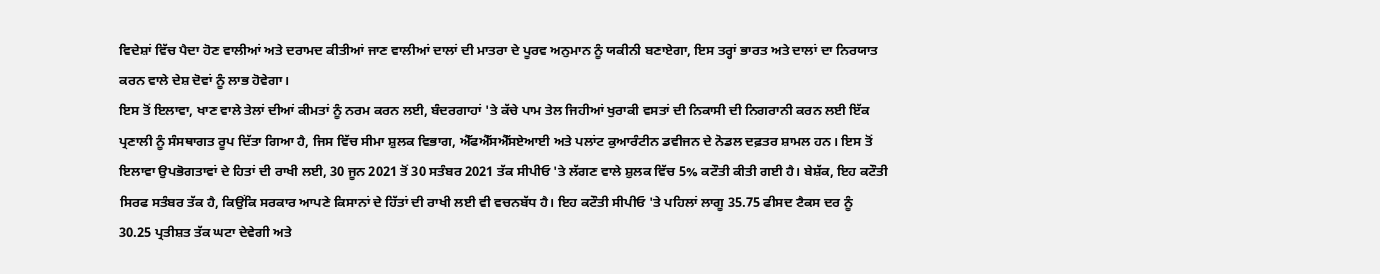ਵਿਦੇਸ਼ਾਂ ਵਿੱਚ ਪੈਦਾ ਹੋਣ ਵਾਲੀਆਂ ਅਤੇ ਦਰਾਮਦ ਕੀਤੀਆਂ ਜਾਣ ਵਾਲੀਆਂ ਦਾਲਾਂ ਦੀ ਮਾਤਰਾ ਦੇ ਪੂਰਵ ਅਨੁਮਾਨ ਨੂੰ ਯਕੀਨੀ ਬਣਾਏਗਾ, ਇਸ ਤਰ੍ਹਾਂ ਭਾਰਤ ਅਤੇ ਦਾਲਾਂ ਦਾ ਨਿਰਯਾਤ ਕਰਨ ਵਾਲੇ ਦੇਸ਼ ਦੋਵਾਂ ਨੂੰ ਲਾਭ ਹੋਵੇਗਾ।
ਇਸ ਤੋਂ ਇਲਾਵਾ, ਖਾਣ ਵਾਲੇ ਤੇਲਾਂ ਦੀਆਂ ਕੀਮਤਾਂ ਨੂੰ ਨਰਮ ਕਰਨ ਲਈ, ਬੰਦਰਗਾਹਾਂ 'ਤੇ ਕੱਚੇ ਪਾਮ ਤੇਲ ਜਿਹੀਆਂ ਖੁਰਾਕੀ ਵਸਤਾਂ ਦੀ ਨਿਕਾਸੀ ਦੀ ਨਿਗਰਾਨੀ ਕਰਨ ਲਈ ਇੱਕ ਪ੍ਰਣਾਲੀ ਨੂੰ ਸੰਸਥਾਗਤ ਰੂਪ ਦਿੱਤਾ ਗਿਆ ਹੈ, ਜਿਸ ਵਿੱਚ ਸੀਮਾ ਸ਼ੁਲਕ ਵਿਭਾਗ, ਐੱਫਐੱਸਐੱਸਏਆਈ ਅਤੇ ਪਲਾਂਟ ਕੁਆਰੰਟੀਨ ਡਵੀਜਨ ਦੇ ਨੋਡਲ ਦਫ਼ਤਰ ਸ਼ਾਮਲ ਹਨ। ਇਸ ਤੋਂ ਇਲਾਵਾ ਉਪਭੋਗਤਾਵਾਂ ਦੇ ਹਿਤਾਂ ਦੀ ਰਾਖੀ ਲਈ, 30 ਜੂਨ 2021 ਤੋਂ 30 ਸਤੰਬਰ 2021 ਤੱਕ ਸੀਪੀਓ 'ਤੇ ਲੱਗਣ ਵਾਲੇ ਸ਼ੁਲਕ ਵਿੱਚ 5% ਕਟੌਤੀ ਕੀਤੀ ਗਈ ਹੈ। ਬੇਸ਼ੱਕ, ਇਹ ਕਟੌਤੀ ਸਿਰਫ ਸਤੰਬਰ ਤੱਕ ਹੈ, ਕਿਉਂਕਿ ਸਰਕਾਰ ਆਪਣੇ ਕਿਸਾਨਾਂ ਦੇ ਹਿੱਤਾਂ ਦੀ ਰਾਖੀ ਲਈ ਵੀ ਵਚਨਬੱਧ ਹੈ। ਇਹ ਕਟੌਤੀ ਸੀਪੀਓ 'ਤੇ ਪਹਿਲਾਂ ਲਾਗੂ 35.75 ਫੀਸਦ ਟੈਕਸ ਦਰ ਨੂੰ 30.25 ਪ੍ਰਤੀਸ਼ਤ ਤੱਕ ਘਟਾ ਦੇਵੇਗੀ ਅਤੇ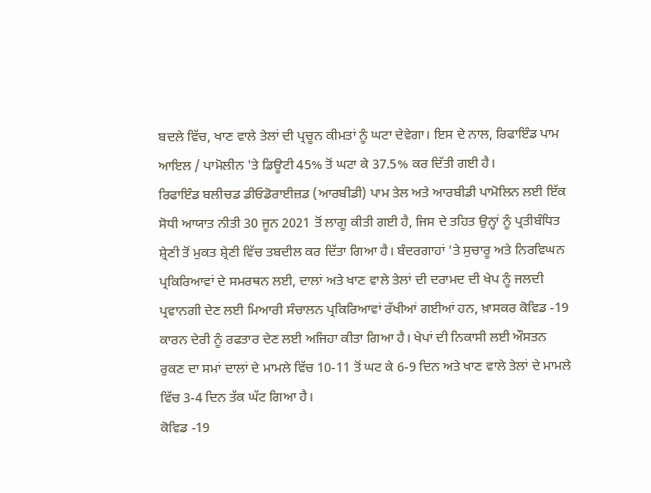ਬਦਲੇ ਵਿੱਚ, ਖਾਣ ਵਾਲੇ ਤੇਲਾਂ ਦੀ ਪ੍ਰਚੂਨ ਕੀਮਤਾਂ ਨੂੰ ਘਟਾ ਦੇਵੇਗਾ। ਇਸ ਦੇ ਨਾਲ, ਰਿਫਾਇੰਡ ਪਾਮ ਆਇਲ / ਪਾਮੋਲੀਨ 'ਤੇ ਡਿਊਟੀ 45% ਤੋਂ ਘਟਾ ਕੇ 37.5% ਕਰ ਦਿੱਤੀ ਗਈ ਹੈ।
ਰਿਫਾਇੰਡ ਬਲੀਚਡ ਡੀਓਡੋਰਾਈਜ਼ਡ (ਆਰਬੀਡੀ) ਪਾਮ ਤੇਲ ਅਤੇ ਆਰਬੀਡੀ ਪਾਮੋਲਿਨ ਲਈ ਇੱਕ ਸੋਧੀ ਆਯਾਤ ਨੀਤੀ 30 ਜੂਨ 2021 ਤੋਂ ਲਾਗੂ ਕੀਤੀ ਗਈ ਹੈ, ਜਿਸ ਦੇ ਤਹਿਤ ਉਨ੍ਹਾਂ ਨੂੰ ਪ੍ਰਤੀਬੰਧਿਤ ਸ਼੍ਰੇਣੀ ਤੋਂ ਮੁਕਤ ਸ਼੍ਰੇਣੀ ਵਿੱਚ ਤਬਦੀਲ ਕਰ ਦਿੱਤਾ ਗਿਆ ਹੈ। ਬੰਦਰਗਾਹਾਂ 'ਤੇ ਸੁਚਾਰੂ ਅਤੇ ਨਿਰਵਿਘਨ ਪ੍ਰਕਿਰਿਆਵਾਂ ਦੇ ਸਮਰਥਨ ਲਈ, ਦਾਲਾਂ ਅਤੇ ਖਾਣ ਵਾਲੇ ਤੇਲਾਂ ਦੀ ਦਰਾਮਦ ਦੀ ਖੇਪ ਨੂੰ ਜਲਦੀ ਪ੍ਰਵਾਨਗੀ ਦੇਣ ਲਈ ਮਿਆਰੀ ਸੰਚਾਲਨ ਪ੍ਰਕਿਰਿਆਵਾਂ ਰੱਖੀਆਂ ਗਈਆਂ ਹਨ, ਖ਼ਾਸਕਰ ਕੋਵਿਡ -19 ਕਾਰਨ ਦੇਰੀ ਨੂੰ ਰਫਤਾਰ ਦੇਣ ਲਈ ਅਜਿਹਾ ਕੀਤਾ ਗਿਆ ਹੈ। ਖੇਪਾਂ ਦੀ ਨਿਕਾਸੀ ਲਈ ਔਸਤਨ ਰੁਕਣ ਦਾ ਸਮਾਂ ਦਾਲਾਂ ਦੇ ਮਾਮਲੇ ਵਿੱਚ 10-11 ਤੋਂ ਘਟ ਕੇ 6-9 ਦਿਨ ਅਤੇ ਖਾਣ ਵਾਲੇ ਤੇਲਾਂ ਦੇ ਮਾਮਲੇ ਵਿੱਚ 3-4 ਦਿਨ ਤੱਕ ਘੱਟ ਗਿਆ ਹੈ।
ਕੋਵਿਡ -19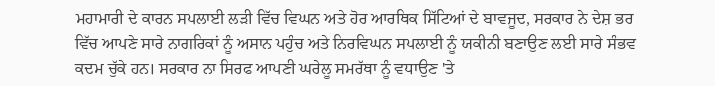ਮਹਾਮਾਰੀ ਦੇ ਕਾਰਨ ਸਪਲਾਈ ਲੜੀ ਵਿੱਚ ਵਿਘਨ ਅਤੇ ਹੋਰ ਆਰਥਿਕ ਸਿੱਟਿਆਂ ਦੇ ਬਾਵਜੂਦ, ਸਰਕਾਰ ਨੇ ਦੇਸ਼ ਭਰ ਵਿੱਚ ਆਪਣੇ ਸਾਰੇ ਨਾਗਰਿਕਾਂ ਨੂੰ ਅਸਾਨ ਪਹੁੰਚ ਅਤੇ ਨਿਰਵਿਘਨ ਸਪਲਾਈ ਨੂੰ ਯਕੀਨੀ ਬਣਾਉਣ ਲਈ ਸਾਰੇ ਸੰਭਵ ਕਦਮ ਚੁੱਕੇ ਹਨ। ਸਰਕਾਰ ਨਾ ਸਿਰਫ ਆਪਣੀ ਘਰੇਲੂ ਸਮਰੱਥਾ ਨੂੰ ਵਧਾਉਣ 'ਤੇ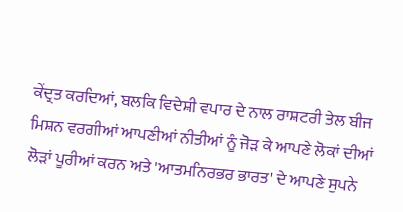ਕੇਂਦ੍ਰਤ ਕਰਦਿਆਂ, ਬਲਕਿ ਵਿਦੇਸ਼ੀ ਵਪਾਰ ਦੇ ਨਾਲ ਰਾਸ਼ਟਰੀ ਤੇਲ ਬੀਜ ਮਿਸ਼ਨ ਵਰਗੀਆਂ ਆਪਣੀਆਂ ਨੀਤੀਆਂ ਨੂੰ ਜੋੜ ਕੇ ਆਪਣੇ ਲੋਕਾਂ ਦੀਆਂ ਲੋੜਾਂ ਪੂਰੀਆਂ ਕਰਨ ਅਤੇ 'ਆਤਮਨਿਰਭਰ ਭਾਰਤ' ਦੇ ਆਪਣੇ ਸੁਪਨੇ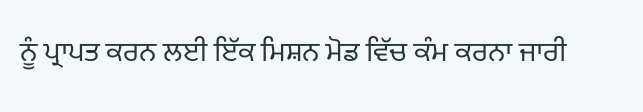ਨੂੰ ਪ੍ਰਾਪਤ ਕਰਨ ਲਈ ਇੱਕ ਮਿਸ਼ਨ ਮੋਡ ਵਿੱਚ ਕੰਮ ਕਰਨਾ ਜਾਰੀ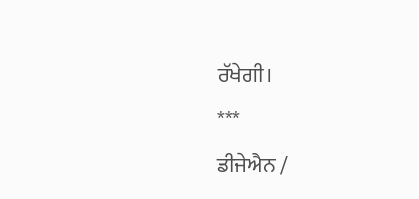ਰੱਖੇਗੀ।
***
ਡੀਜੇਐਨ /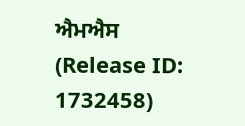ਐਮਐਸ
(Release ID: 1732458)